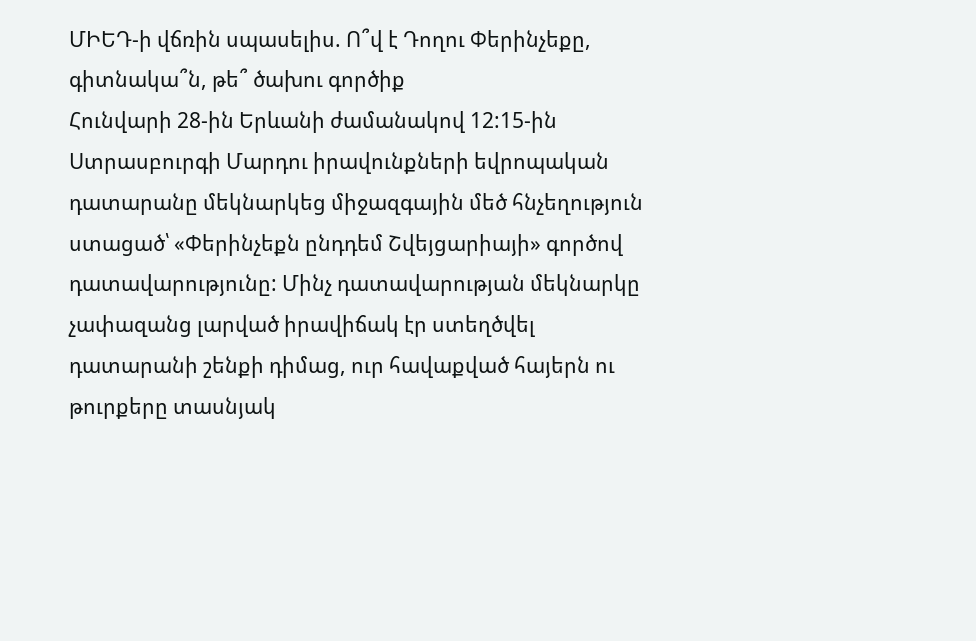ՄԻԵԴ-ի վճռին սպասելիս. Ո՞վ է Դողու Փերինչեքը, գիտնակա՞ն, թե՞ ծախու գործիք
Հունվարի 28-ին Երևանի ժամանակով 12:15-ին Ստրասբուրգի Մարդու իրավունքների եվրոպական դատարանը մեկնարկեց միջազգային մեծ հնչեղություն ստացած՝ «Փերինչեքն ընդդեմ Շվեյցարիայի» գործով դատավարությունը: Մինչ դատավարության մեկնարկը չափազանց լարված իրավիճակ էր ստեղծվել դատարանի շենքի դիմաց, ուր հավաքված հայերն ու թուրքերը տասնյակ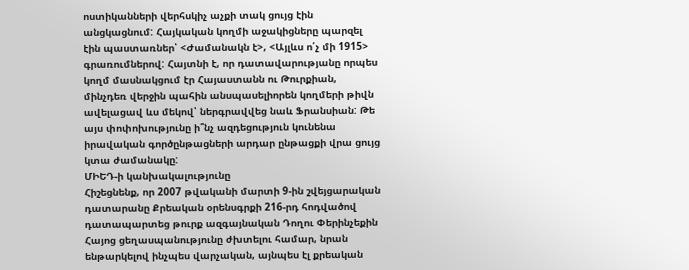ոստիկանների վերհսկիչ աչքի տակ ցույց էին անցկացնում: Հայկական կողմի աջակիցները պարզել էին պաստառներ՝ <Ժամանակն է>, <Այլևս ո՛չ մի 1915> գրառումներով: Հայտնի է, որ դատավարությանը որպես կողմ մասնակցում էր Հայաստանն ու Թուրքիան, մինչդեռ վերջին պահին անսպասելիորեն կողմերի թիվն ավելացավ ևս մեկով՝ ներգրավվեց նաև Ֆրանսիան: Թե այս փոփոխությունը ի՞նչ ազդեցություն կունենա իրավական գործընթացների արդար ընթացքի վրա ցույց կտա ժամանակը:
ՄԻԵԴ-ի կանխակալությունը
Հիշեցնենք, որ 2007 թվականի մարտի 9-ին շվեյցարական դատարանը Քրեական օրենսգրքի 216-րդ հոդվածով դատապարտեց թուրք ազգայնական Դողու Փերինչեքին Հայոց ցեղասպանությունը ժխտելու համար, նրան ենթարկելով ինչպես վարչական, այնպես էլ քրեական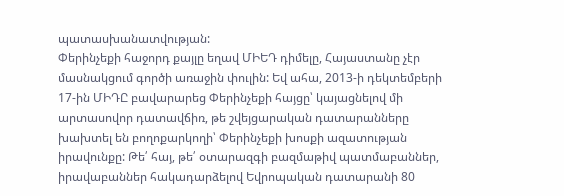պատասխանատվության:
Փերինչեքի հաջորդ քայլը եղավ ՄԻԵԴ դիմելը, Հայաստանը չէր մասնակցում գործի առաջին փուլին: Եվ ահա, 2013-ի դեկտեմբերի 17-ին ՄԻԴԸ բավարարեց Փերինչեքի հայցը՝ կայացնելով մի արտասովոր դատավճիռ, թե շվեյցարական դատարանները խախտել են բողոքարկողի՝ Փերինչեքի խոսքի ազատության իրավունքը: Թե՛ հայ, թե՛ օտարազգի բազմաթիվ պատմաբաններ, իրավաբաններ հակադարձելով Եվրոպական դատարանի 80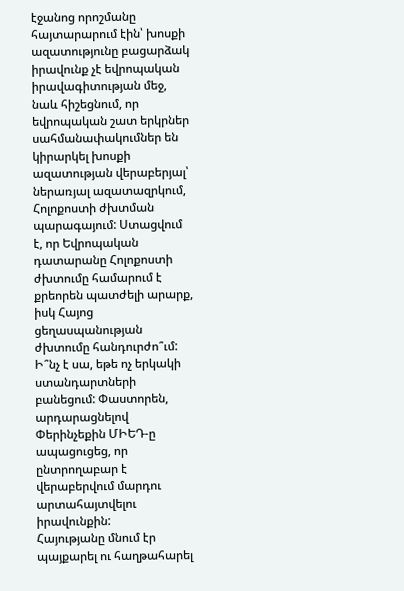էջանոց որոշմանը հայտարարում էին՝ խոսքի ազատությունը բացարձակ իրավունք չէ եվրոպական իրավագիտության մեջ, նաև հիշեցնում, որ եվրոպական շատ երկրներ սահմանափակումներ են կիրարկել խոսքի ազատության վերաբերյալ՝ ներառյալ ազատազրկում, Հոլոքոստի ժխտման պարագայում: Ստացվում է, որ Եվրոպական դատարանը Հոլոքոստի ժխտումը համարում է քրեորեն պատժելի արարք, իսկ Հայոց ցեղասպանության ժխտումը հանդուրժո՞ւմ: Ի՞նչ է սա, եթե ոչ երկակի ստանդարտների բանեցում: Փաստորեն, արդարացնելով Փերինչեքին ՄԻԵԴ-ը ապացուցեց, որ ընտրողաբար է վերաբերվում մարդու արտահայտվելու իրավունքին:
Հայությանը մնում էր պայքարել ու հաղթահարել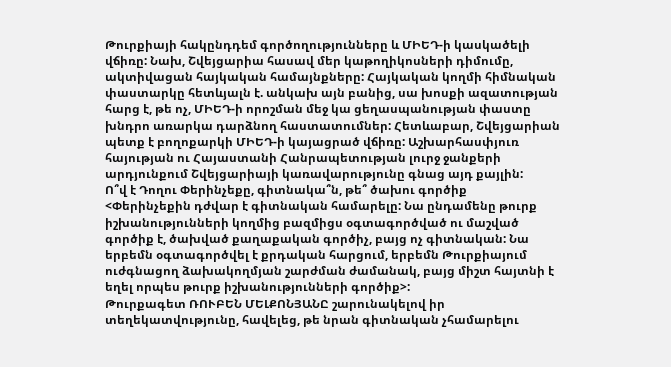Թուրքիայի հակընդդեմ գործողությունները և ՄԻԵԴ-ի կասկածելի վճիռը: Նախ, Շվեյցարիա հասավ մեր կաթողիկոսների դիմումը, ակտիվացան հայկական համայնքները: Հայկական կողմի հիմնական փաստարկը հետևյալն է. անկախ այն բանից, սա խոսքի ազատության հարց է, թե ոչ, ՄԻԵԴ-ի որոշման մեջ կա ցեղասպանության փաստը խնդրո առարկա դարձնող հաստատումներ: Հետևաբար, Շվեյցարիան պետք է բողոքարկի ՄԻԵԴ-ի կայացրած վճիռը: Աշխարհասփյուռ հայության ու Հայաստանի Հանրապետության լուրջ ջանքերի արդյունքում Շվեյցարիայի կառավարությունը գնաց այդ քայլին:
Ո՞վ է Դողու Փերինչեքը, գիտնակա՞ն, թե՞ ծախու գործիք
<Փերինչեքին դժվար է գիտնական համարելը: Նա ընդամենը թուրք իշխանությունների կողմից բազմիցս օգտագործված ու մաշված գործիք է, ծախված քաղաքական գործիչ, բայց ոչ գիտնական: Նա երբեմն օգտագործվել է քրդական հարցում, երբեմն Թուրքիայում ուժգնացող ձախակողմյան շարժման ժամանակ, բայց միշտ հայտնի է եղել որպես թուրք իշխանությունների գործիք>:
Թուրքագետ ՌՈՒԲԵՆ ՄԵԼՔՈՆՅԱՆԸ շարունակելով իր տեղեկատվությունը, հավելեց, թե նրան գիտնական չհամարելու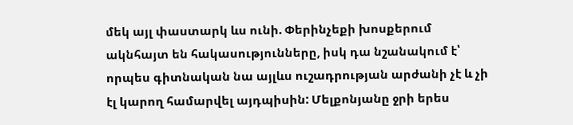մեկ այլ փաստարկ ևս ունի. Փերինչեքի խոսքերում ակնհայտ են հակասությունները, իսկ դա նշանակում է՝ որպես գիտնական նա այլևս ուշադրության արժանի չէ և չի էլ կարող համարվել այդպիսին: Մելքոնյանը ջրի երես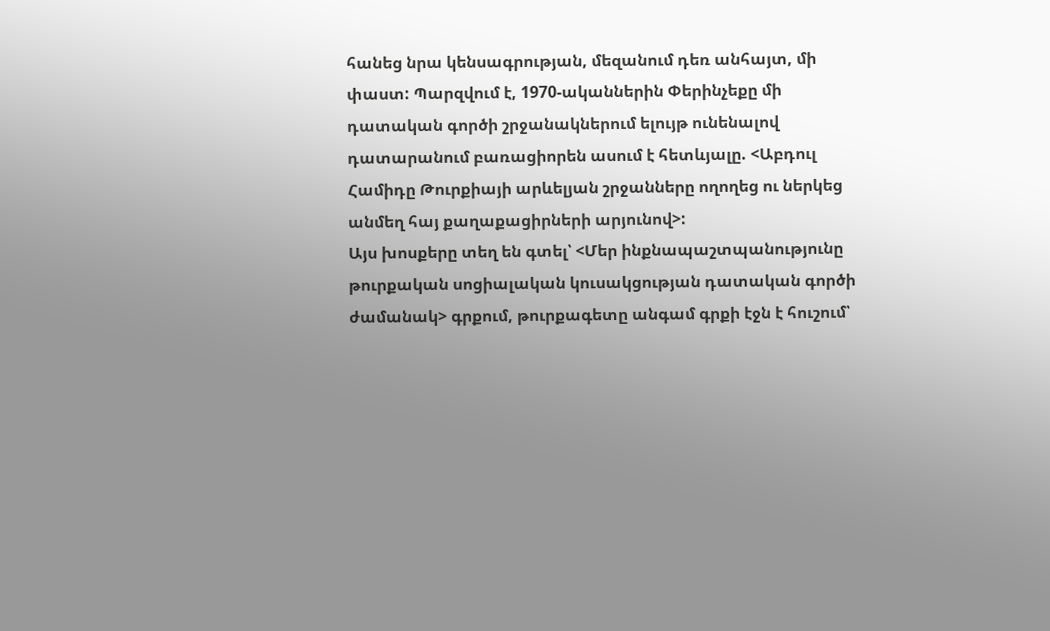հանեց նրա կենսագրության, մեզանում դեռ անհայտ, մի փաստ: Պարզվում է, 1970-ականներին Փերինչեքը մի դատական գործի շրջանակներում ելույթ ունենալով դատարանում բառացիորեն ասում է հետևյալը. <Աբդուլ Համիդը Թուրքիայի արևելյան շրջանները ողողեց ու ներկեց անմեղ հայ քաղաքացիրների արյունով>:
Այս խոսքերը տեղ են գտել՝ <Մեր ինքնապաշտպանությունը թուրքական սոցիալական կուսակցության դատական գործի ժամանակ> գրքում, թուրքագետը անգամ գրքի էջն է հուշում՝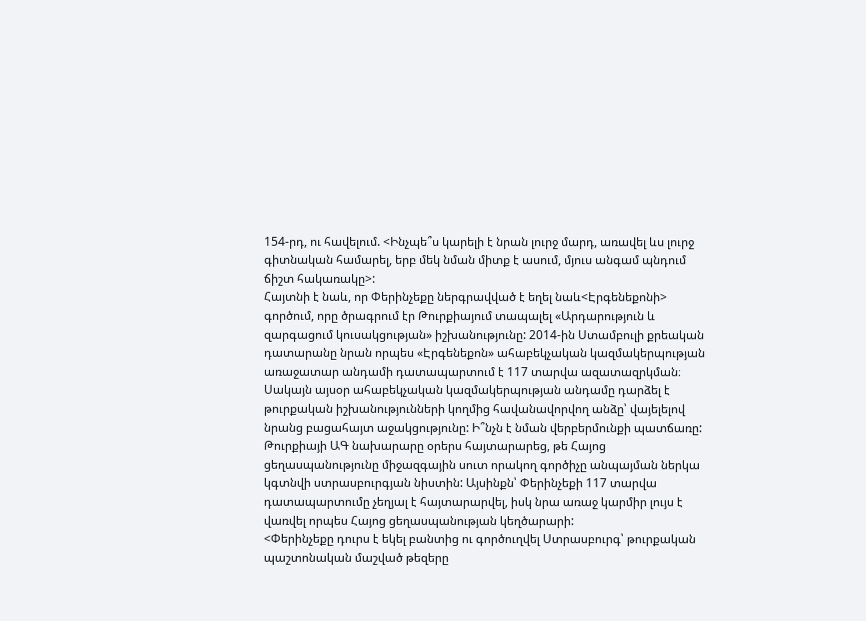154-րդ, ու հավելում. <Ինչպե՞ս կարելի է նրան լուրջ մարդ, առավել ևս լուրջ գիտնական համարել, երբ մեկ նման միտք է ասում, մյուս անգամ պնդում ճիշտ հակառակը>:
Հայտնի է նաև, որ Փերինչեքը ներգրավված է եղել նաև<Էրգենեքոնի> գործում, որը ծրագրում էր Թուրքիայում տապալել «Արդարություն և զարգացում կուսակցության» իշխանությունը: 2014-ին Ստամբուլի քրեական դատարանը նրան որպես «Էրգենեքոն» ահաբեկչական կազմակերպության առաջատար անդամի դատապարտում է 117 տարվա ազատազրկման։
Սակայն այսօր ահաբեկչական կազմակերպության անդամը դարձել է թուրքական իշխանությունների կողմից հավանավորվող անձը՝ վայելելով նրանց բացահայտ աջակցությունը: Ի՞նչն է նման վերբերմունքի պատճառը: Թուրքիայի ԱԳ նախարարը օրերս հայտարարեց, թե Հայոց ցեղասպանությունը միջազգային սուտ որակող գործիչը անպայման ներկա կգտնվի ստրասբուրգյան նիստին: Այսինքն՝ Փերինչեքի 117 տարվա դատապարտումը չեղյալ է հայտարարվել, իսկ նրա առաջ կարմիր լույս է վառվել որպես Հայոց ցեղասպանության կեղծարարի:
<Փերինչեքը դուրս է եկել բանտից ու գործուղվել Ստրասբուրգ՝ թուրքական պաշտոնական մաշված թեզերը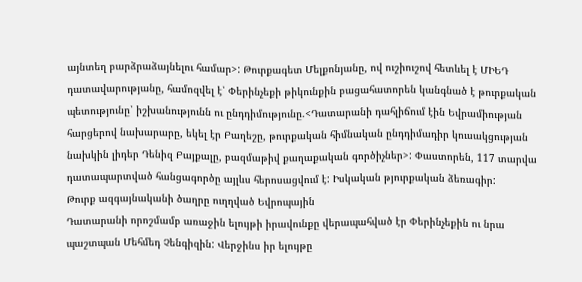այնտեղ բարձրաձայնելու համար>: Թուրքագետ Մելքոնյանը, ով ուշիուշով հետևել է ՄԻԵԴ դատավարությանը, համոզվել է՝ Փերինչեքի թիկունքին բացահատորեն կանգնած է թուրքական պետությունը՝ իշխանությունն ու ընդդիմությունը.<Դատարանի դահլիճում էին Եվրամիության հարցերով նախարարը, եկել էր Բաղեշը, թուրքական հիմնական ընդդիմադիր կուսակցության նախկին լիդեր Դենիզ Բայքալը, բազմաթիվ քաղաքական գործիչներ>: Փաստորեն, 117 տարվա դատապարտված հանցագործը այլևս հերոսացվում է: Իսկական թյուրքական ձեռագիր:
Թուրք ազգայնականի ծաղրը ուղղված Եվրոպային
Դատարանի որոշմամբ առաջին ելույթի իրավունքը վերապահված էր Փերինչեքին ու նրա պաշտպան Մեհմեդ Չենգիզին: Վերջինս իր ելույթը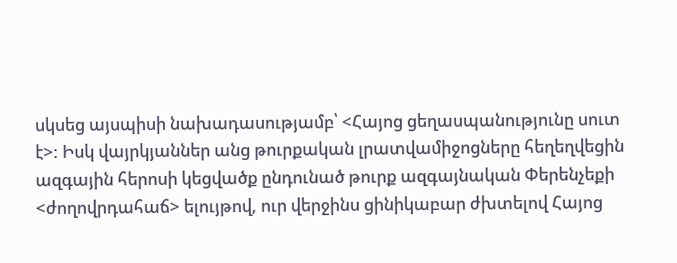սկսեց այսպիսի նախադասությամբ՝ <Հայոց ցեղասպանությունը սուտ է>: Իսկ վայրկյաններ անց թուրքական լրատվամիջոցները հեղեղվեցին ազգային հերոսի կեցվածք ընդունած թուրք ազգայնական Փերենչեքի <ժողովրդահաճ> ելույթով, ուր վերջինս ցինիկաբար ժխտելով Հայոց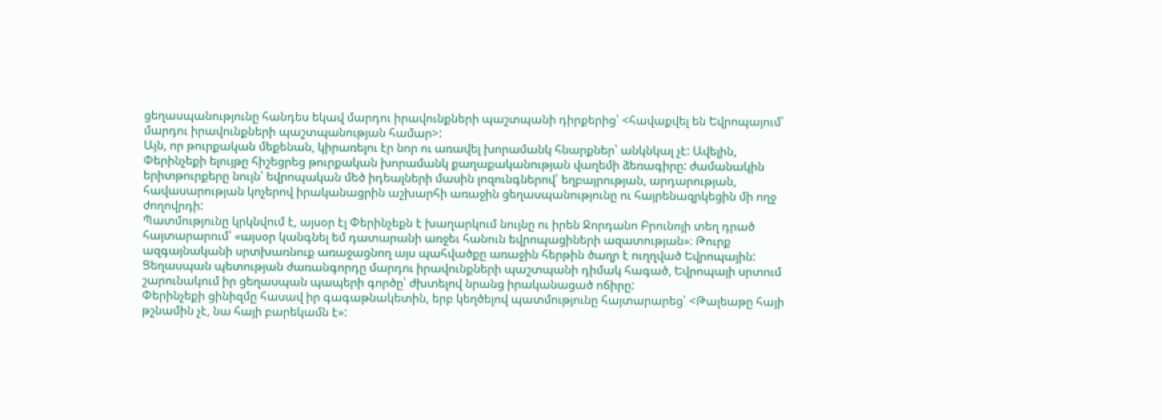ցեղասպանությունը հանդես եկավ մարդու իրավունքների պաշտպանի դիրքերից՝ <հավաքվել են Եվրոպայում՝ մարդու իրավունքների պաշտպանության համար>:
Այն, որ թուրքական մեքենան, կիրառելու էր նոր ու առավել խորամանկ հնարքներ՝ անկնկալ չէ: Ավելին, Փերինչեքի ելույթը հիշեցրեց թուրքական խորամանկ քաղաքականության վաղեմի ձեռագիրը: ժամանակին երիտթուրքերը նույն՝ եվրոպական մեծ իդեալների մասին լոզունգներով՝ եղբայրության, արդարության, հավասարության կոչերով իրականացրին աշխարհի առաջին ցեղասպանությունը ու հայրենազրկեցին մի ողջ ժողովրդի:
Պատմությունը կրկնվում է, այսօր էլ Փերինչեքն է խաղարկում նույնը ու իրեն Ջորդանո Բրունոյի տեղ դրած հայտարարում՝ «այսօր կանգնել եմ դատարանի առջեւ հանուն եվրոպացիների ազատության»։ Թուրք ազգայնականի սրտխառնուք առաջացնող այս պահվածքը առաջին հերթին ծաղր է ուղղված Եվրոպային: Ցեղասպան պետության ժառանգորդը մարդու իրավունքների պաշտպանի դիմակ հագած, Եվրոպայի սրտում շարունակում իր ցեղասպան պապերի գործը՝ ժխտելով նրանց իրականացած ոճիրը:
Փերինչեքի ցինիզմը հասավ իր գագաթնակետին, երբ կեղծելով պատմությունը հայտարարեց՝ <Թալեաթը հայի թշնամին չէ, նա հայի բարեկամն է»: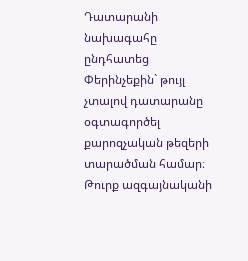Դատարանի նախագահը ընդհատեց Փերինչեքին` թույլ չտալով դատարանը օգտագործել քարոզչական թեզերի տարածման համար։
Թուրք ազգայնականի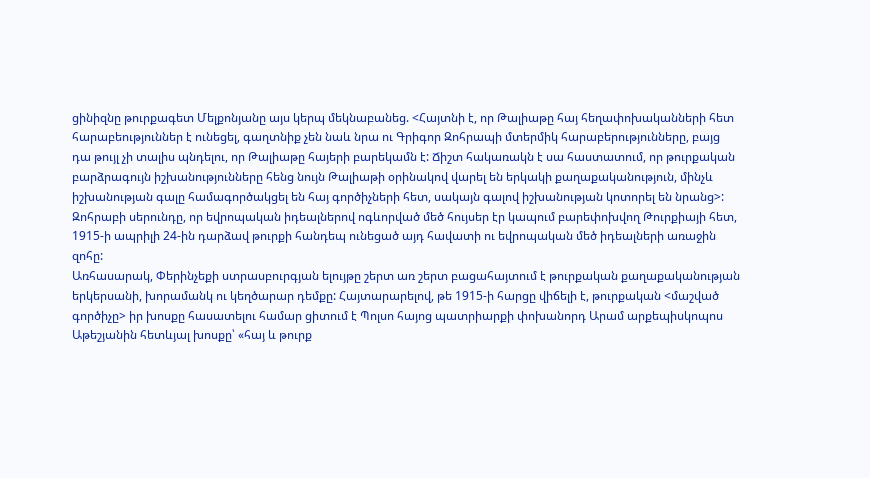ցինիզնը թուրքագետ Մելքոնյանը այս կերպ մեկնաբանեց. <Հայտնի է, որ Թալիաթը հայ հեղափոխականների հետ հարաբեություններ է ունեցել, գաղտնիք չեն նաև նրա ու Գրիգոր Զոհրապի մտերմիկ հարաբերությունները, բայց դա թույլ չի տալիս պնդելու, որ Թալիաթը հայերի բարեկամն է: Ճիշտ հակառակն է սա հաստատում, որ թուրքական բարձրագույն իշխանությունները հենց նույն Թալիաթի օրինակով վարել են երկակի քաղաքականություն, մինչև իշխանության գալը համագործակցել են հայ գործիչների հետ, սակայն գալով իշխանության կոտորել են նրանց>:
Զոհրաբի սերունդը, որ եվրոպական իդեալներով ոգևորված մեծ հույսեր էր կապում բարեփոխվող Թուրքիայի հետ, 1915-ի ապրիլի 24-ին դարձավ թուրքի հանդեպ ունեցած այդ հավատի ու եվրոպական մեծ իդեալների առաջին զոհը:
Առհասարակ, Փերինչեքի ստրասբուրգյան ելույթը շերտ առ շերտ բացահայտում է թուրքական քաղաքականության երկերսանի, խորամանկ ու կեղծարար դեմքը: Հայտարարելով, թե 1915-ի հարցը վիճելի է, թուրքական <մաշված գործիչը> իր խոսքը հասատելու համար ցիտում է Պոլսո հայոց պատրիարքի փոխանորդ Արամ արքեպիսկոպոս Աթեշյանին հետևյալ խոսքը՝ «հայ և թուրք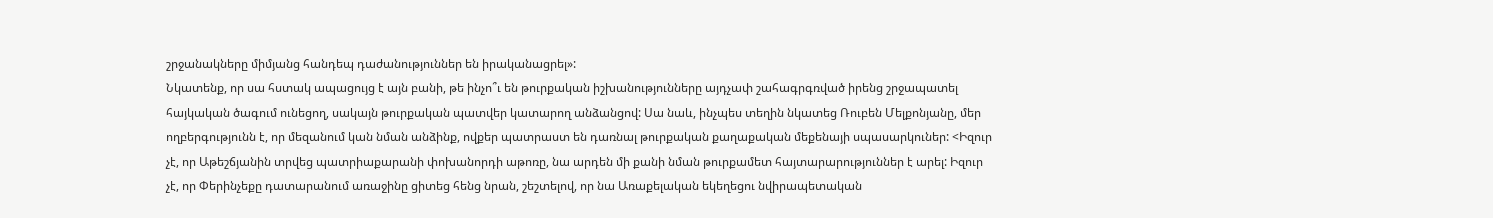շրջանակները միմյանց հանդեպ դաժանություններ են իրականացրել»:
Նկատենք, որ սա հստակ ապացույց է այն բանի, թե ինչո՞ւ են թուրքական իշխանությունները այդչափ շահագրգռված իրենց շրջապատել հայկական ծագում ունեցող, սակայն թուրքական պատվեր կատարող անձանցով: Սա նաև, ինչպես տեղին նկատեց Ռուբեն Մելքոնյանը, մեր ողբերգությունն է, որ մեզանում կան նման անձինք, ովքեր պատրաստ են դառնալ թուրքական քաղաքական մեքենայի սպասարկուներ: <Իզուր չէ, որ Աթեշճյանին տրվեց պատրիաքարանի փոխանորդի աթոռը, նա արդեն մի քանի նման թուրքամետ հայտարարություններ է արել: Իզուր չէ, որ Փերինչեքը դատարանում առաջինը ցիտեց հենց նրան, շեշտելով, որ նա Առաքելական եկեղեցու նվիրապետական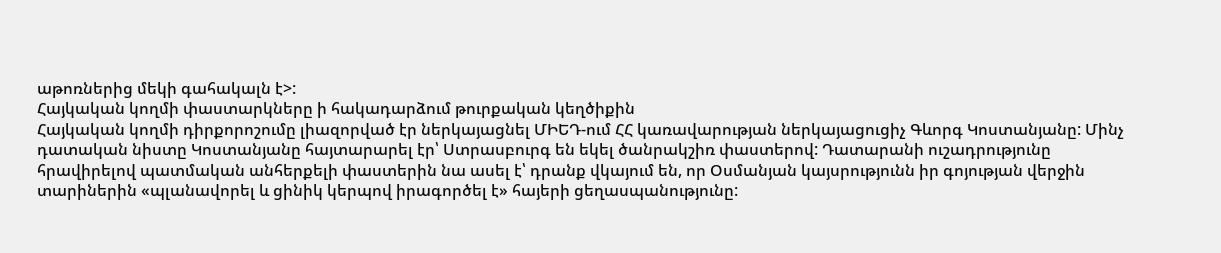աթոռներից մեկի գահակալն է>:
Հայկական կողմի փաստարկները ի հակադարձում թուրքական կեղծիքին
Հայկական կողմի դիրքորոշումը լիազորված էր ներկայացնել ՄԻԵԴ-ում ՀՀ կառավարության ներկայացուցիչ Գևորգ Կոստանյանը: Մինչ դատական նիստը Կոստանյանը հայտարարել էր՝ Ստրասբուրգ են եկել ծանրակշիռ փաստերով: Դատարանի ուշադրությունը հրավիրելով պատմական անհերքելի փաստերին նա ասել է՝ դրանք վկայում են, որ Օսմանյան կայսրությունն իր գոյության վերջին տարիներին «պլանավորել և ցինիկ կերպով իրագործել է» հայերի ցեղասպանությունը: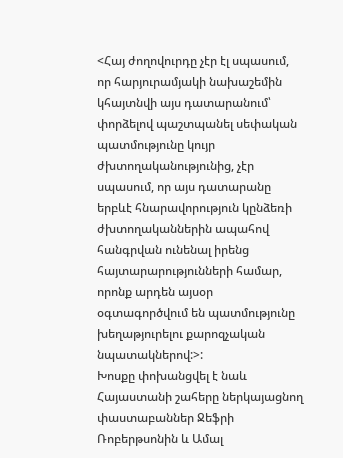<Հայ ժողովուրդը չէր էլ սպասում, որ հարյուրամյակի նախաշեմին կհայտնվի այս դատարանում՝ փորձելով պաշտպանել սեփական պատմությունը կույր ժխտողականությունից, չէր սպասում, որ այս դատարանը երբևէ հնարավորություն կընձեռի ժխտողականներին ապահով հանգրվան ունենալ իրենց հայտարարությունների համար, որոնք արդեն այսօր օգտագործվում են պատմությունը խեղաթյուրելու քարոզչական նպատակներով:>:
Խոսքը փոխանցվել է նաև Հայաստանի շահերը ներկայացնող փաստաբաններ Ջեֆրի Ռոբերթսոնին և Ամալ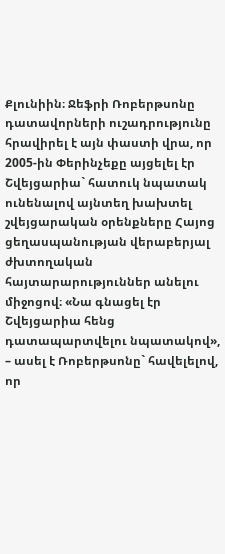Քլունիին։ Ջեֆրի Ռոբերթսոնը դատավորների ուշադրությունը հրավիրել է այն փաստի վրա, որ 2005-ին Փերինչեքը այցելել էր Շվեյցարիա` հատուկ նպատակ ունենալով այնտեղ խախտել շվեյցարական օրենքները Հայոց ցեղասպանության վերաբերյալ ժխտողական հայտարարություններ անելու միջոցով։ «Նա գնացել էր Շվեյցարիա հենց դատապարտվելու նպատակով», – ասել է Ռոբերթսոնը` հավելելով, որ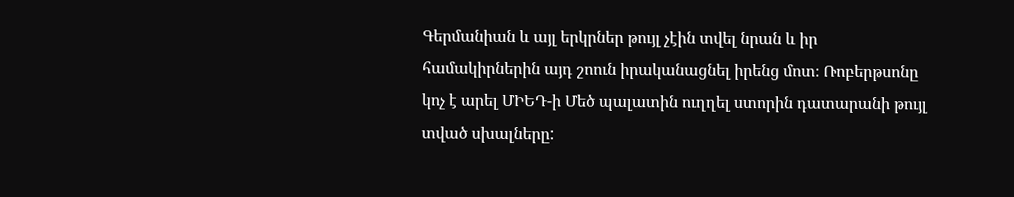Գերմանիան և այլ երկրներ թույլ չէին տվել նրան և իր համակիրներին այդ շոուն իրականացնել իրենց մոտ։ Ռոբերթսոնը կոչ է արել ՄԻԵԴ-ի Մեծ պալատին ուղղել ստորին դատարանի թույլ տված սխալները: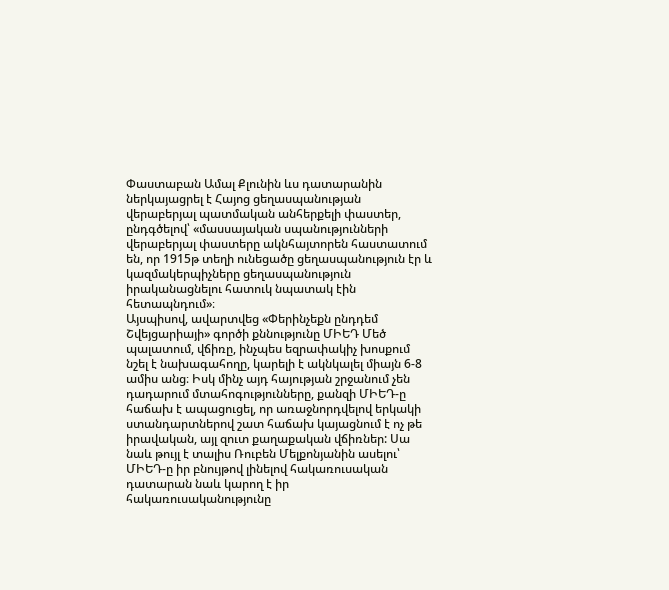Փաստաբան Ամալ Քլունին ևս դատարանին ներկայացրել է Հայոց ցեղասպանության վերաբերյալ պատմական անհերքելի փաստեր, ընդգծելով՝ «մասսայական սպանությունների վերաբերյալ փաստերը ակնհայտորեն հաստատում են, որ 1915թ տեղի ունեցածը ցեղասպանություն էր և կազմակերպիչները ցեղասպանություն իրականացնելու հատուկ նպատակ էին հետապնդում»։
Այսպիսով, ավարտվեց «Փերինչեքն ընդդեմ Շվեյցարիայի» գործի քննությունը ՄԻԵԴ Մեծ պալատում, վճիռը, ինչպես եզրափակիչ խոսքում նշել է նախագահողը, կարելի է ակնկալել միայն 6-8 ամիս անց։ Իսկ մինչ այդ հայության շրջանում չեն դադարում մտահոգությունները, քանզի ՄԻԵԴ-ը հաճախ է ապացուցել, որ առաջնորդվելով երկակի ստանդարտներով շատ հաճախ կայացնում է ոչ թե իրավական, այլ զուտ քաղաքական վճիռներ: Սա նաև թույլ է տալիս Ռուբեն Մելքոնյանին ասելու՝ ՄԻԵԴ-ը իր բնույթով լինելով հակառուսական դատարան նաև կարող է իր հակառուսականությունը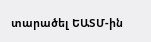տարածել ԵԱՏՄ-ին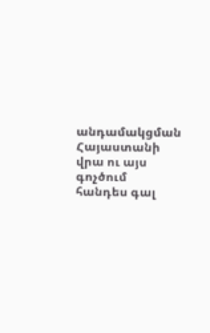անդամակցման Հայաստանի վրա ու այս գոչծում հանդես գալ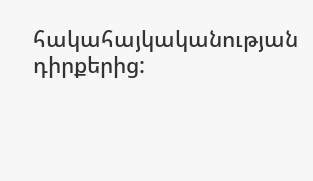հակահայկականության դիրքերից: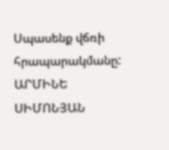Սպասենք վճռի հրապարակմանը:
ԱՐՄԻՆԵ ՍԻՄՈՆՅԱՆ